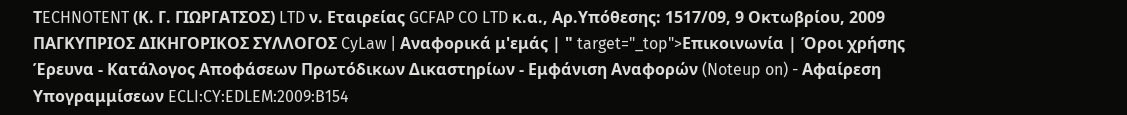ΤECHNOTENT (Κ. Γ. ΓΙΩΡΓΑΤΣΟΣ) LTD ν. Εταιρείας GCFAP CO LTD κ.α., Αρ.Υπόθεσης: 1517/09, 9 Οκτωβρίου, 2009 ΠΑΓΚΥΠΡΙΟΣ ΔΙΚΗΓΟΡΙΚΟΣ ΣΥΛΛΟΓΟΣ CyLaw | Αναφορικά μ'εμάς | " target="_top">Επικοινωνία | Όροι χρήσης Έρευνα - Κατάλογος Αποφάσεων Πρωτόδικων Δικαστηρίων - Εμφάνιση Αναφορών (Noteup on) - Αφαίρεση Υπογραμμίσεων ECLI:CY:EDLEM:2009:B154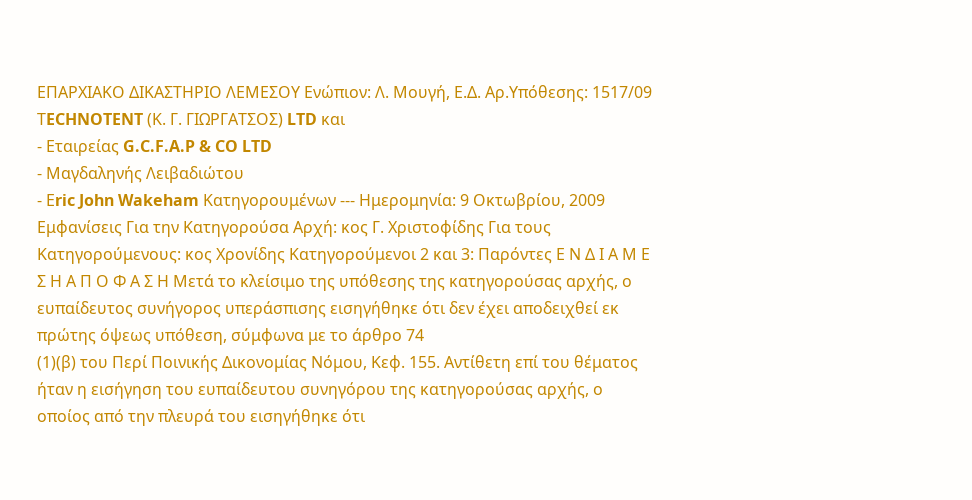ΕΠΑΡΧΙΑΚΟ ΔΙΚΑΣΤΗΡΙΟ ΛΕΜΕΣΟΥ Ενώπιον: Λ. Μουγή, Ε.Δ. Αρ.Υπόθεσης: 1517/09 ΤECHNOTENT (Κ. Γ. ΓΙΩΡΓΑΤΣΟΣ) LTD και
- Εταιρείας G.C.F.A.P & CO LTD
- Μαγδαληνής Λειβαδιώτου
- Εric John Wakeham Κατηγορουμένων --- Ημερομηνία: 9 Οκτωβρίου, 2009 Εμφανίσεις Για την Κατηγορούσα Αρχή: κος Γ. Χριστοφίδης Για τους Κατηγορούμενους: κος Χρονίδης Κατηγορούμενοι 2 και 3: Παρόντες Ε Ν Δ Ι Α Μ Ε Σ Η Α Π Ο Φ Α Σ Η Μετά το κλείσιμο της υπόθεσης της κατηγορούσας αρχής, ο ευπαίδευτος συνήγορος υπεράσπισης εισηγήθηκε ότι δεν έχει αποδειχθεί εκ πρώτης όψεως υπόθεση, σύμφωνα με το άρθρο 74
(1)(β) του Περί Ποινικής Δικονομίας Νόμου, Κεφ. 155. Αντίθετη επί του θέματος ήταν η εισήγηση του ευπαίδευτου συνηγόρου της κατηγορούσας αρχής, ο οποίος από την πλευρά του εισηγήθηκε ότι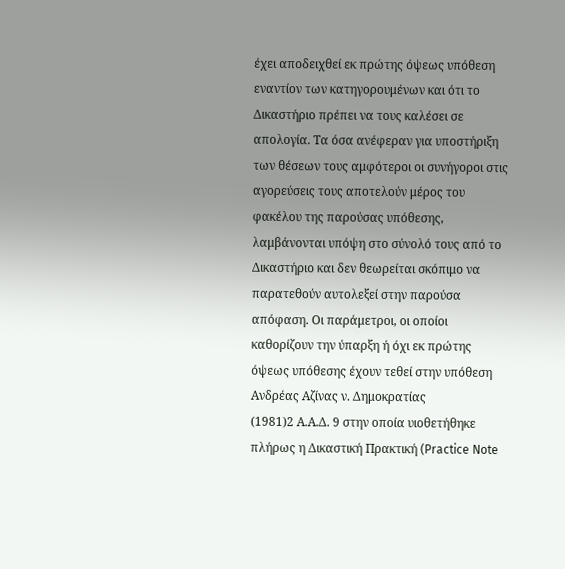έχει αποδειχθεί εκ πρώτης όψεως υπόθεση εναντίον των κατηγορουμένων και ότι το Δικαστήριο πρέπει να τους καλέσει σε απολογία. Τα όσα ανέφεραν για υποστήριξη των θέσεων τους αμφότεροι οι συνήγοροι στις αγορεύσεις τους αποτελούν μέρος του φακέλου της παρούσας υπόθεσης, λαμβάνονται υπόψη στο σύνολό τους από το Δικαστήριο και δεν θεωρείται σκόπιμο να παρατεθούν αυτολεξεί στην παρούσα απόφαση. Οι παράμετροι, οι οποίοι καθορίζουν την ύπαρξη ή όχι εκ πρώτης όψεως υπόθεσης έχουν τεθεί στην υπόθεση Ανδρέας Αζίνας ν. Δημοκρατίας
(1981)2 Α.Α.Δ. 9 στην οποία υιοθετήθηκε πλήρως η Δικαστική Πρακτική (Practice Note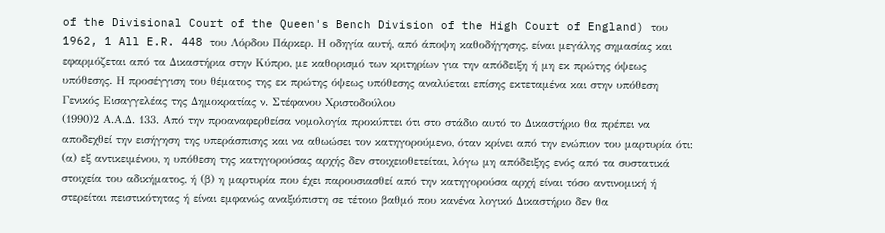of the Divisional Court of the Queen's Bench Division of the High Court of England) του 1962, 1 All E.R. 448 του Λόρδου Πάρκερ. Η οδηγία αυτή, από άποψη καθοδήγησης, είναι μεγάλης σημασίας και εφαρμόζεται από τα Δικαστήρια στην Κύπρο, με καθορισμό των κριτηρίων για την απόδειξη ή μη εκ πρώτης όψεως υπόθεσης. Η προσέγγιση του θέματος της εκ πρώτης όψεως υπόθεσης αναλύεται επίσης εκτεταμένα και στην υπόθεση Γενικός Εισαγγελέας της Δημοκρατίας ν. Στέφανου Χριστοδούλου
(1990)2 Α.Α.Δ. 133. Από την προαναφερθείσα νομολογία προκύπτει ότι στο στάδιο αυτό το Δικαστήριο θα πρέπει να αποδεχθεί την εισήγηση της υπεράσπισης και να αθωώσει τον κατηγορούμενο, όταν κρίνει από την ενώπιον του μαρτυρία ότι: (α) εξ αντικειμένου, η υπόθεση της κατηγορούσας αρχής δεν στοιχειοθετείται, λόγω μη απόδειξης ενός από τα συστατικά στοιχεία του αδικήματος, ή (β) η μαρτυρία που έχει παρουσιασθεί από την κατηγορούσα αρχή είναι τόσο αντινομική ή στερείται πειστικότητας ή είναι εμφανώς αναξιόπιστη σε τέτοιο βαθμό που κανένα λογικό Δικαστήριο δεν θα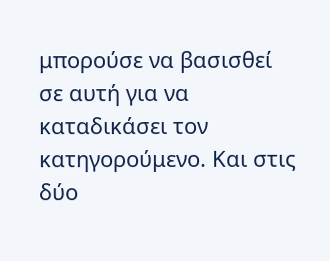μπορούσε να βασισθεί σε αυτή για να καταδικάσει τον κατηγορούμενο. Και στις δύο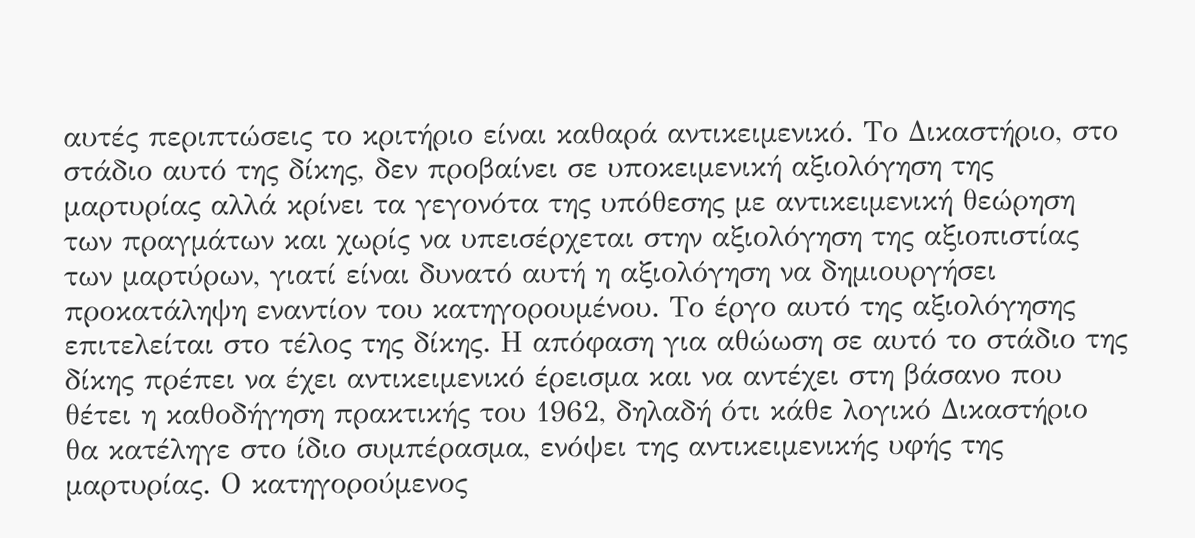αυτές περιπτώσεις το κριτήριο είναι καθαρά αντικειμενικό. Το Δικαστήριο, στο στάδιο αυτό της δίκης, δεν προβαίνει σε υποκειμενική αξιολόγηση της μαρτυρίας αλλά κρίνει τα γεγονότα της υπόθεσης με αντικειμενική θεώρηση των πραγμάτων και χωρίς να υπεισέρχεται στην αξιολόγηση της αξιοπιστίας των μαρτύρων, γιατί είναι δυνατό αυτή η αξιολόγηση να δημιουργήσει προκατάληψη εναντίον του κατηγορουμένου. Το έργο αυτό της αξιολόγησης επιτελείται στο τέλος της δίκης. Η απόφαση για αθώωση σε αυτό το στάδιο της δίκης πρέπει να έχει αντικειμενικό έρεισμα και να αντέχει στη βάσανο που θέτει η καθοδήγηση πρακτικής του 1962, δηλαδή ότι κάθε λογικό Δικαστήριο θα κατέληγε στο ίδιο συμπέρασμα, ενόψει της αντικειμενικής υφής της μαρτυρίας. Ο κατηγορούμενος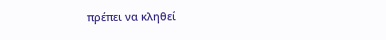πρέπει να κληθεί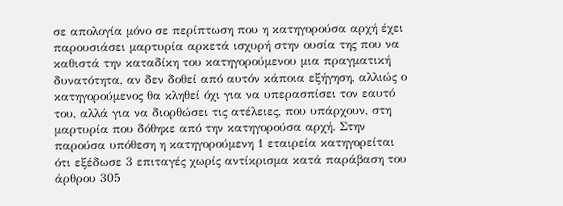σε απολογία μόνο σε περίπτωση που η κατηγορούσα αρχή έχει παρουσιάσει μαρτυρία αρκετά ισχυρή στην ουσία της που να καθιστά την καταδίκη του κατηγορούμενου μια πραγματική δυνατότητα, αν δεν δοθεί από αυτόν κάποια εξήγηση, αλλιώς ο κατηγορούμενος θα κληθεί όχι για να υπερασπίσει τον εαυτό του, αλλά για να διορθώσει τις ατέλειες, που υπάρχουν, στη μαρτυρία που δόθηκε από την κατηγορούσα αρχή. Στην παρούσα υπόθεση η κατηγορούμενη 1 εταιρεία κατηγορείται ότι εξέδωσε 3 επιταγές χωρίς αντίκρισμα κατά παράβαση του άρθρου 305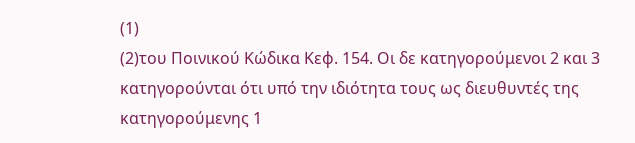(1)
(2)του Ποινικού Κώδικα Κεφ. 154. Οι δε κατηγορούμενοι 2 και 3 κατηγορούνται ότι υπό την ιδιότητα τους ως διευθυντές της κατηγορούμενης 1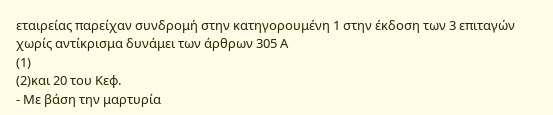εταιρείας παρείχαν συνδρομή στην κατηγορουμένη 1 στην έκδοση των 3 επιταγών χωρίς αντίκρισμα δυνάμει των άρθρων 305 Α
(1)
(2)και 20 του Κεφ.
- Με βάση την μαρτυρία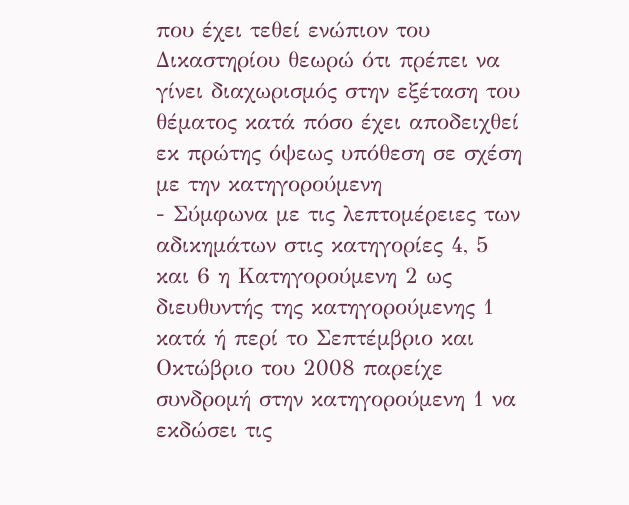που έχει τεθεί ενώπιον του Δικαστηρίου θεωρώ ότι πρέπει να γίνει διαχωρισμός στην εξέταση του θέματος κατά πόσο έχει αποδειχθεί εκ πρώτης όψεως υπόθεση σε σχέση με την κατηγορούμενη
- Σύμφωνα με τις λεπτομέρειες των αδικημάτων στις κατηγορίες 4, 5 και 6 η Κατηγορούμενη 2 ως διευθυντής της κατηγορούμενης 1 κατά ή περί το Σεπτέμβριο και Οκτώβριο του 2008 παρείχε συνδρομή στην κατηγορούμενη 1 να εκδώσει τις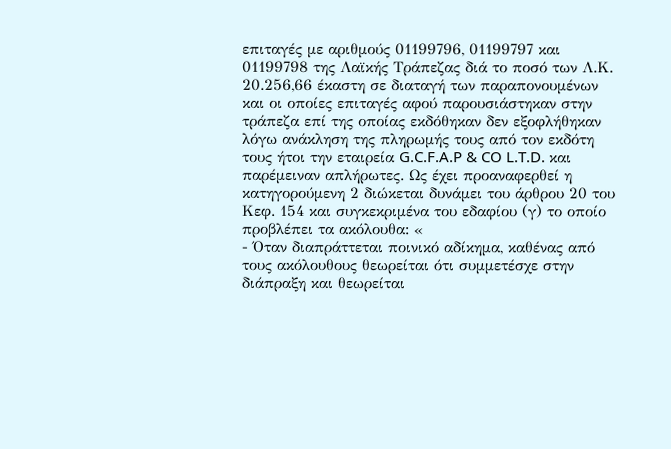επιταγές με αριθμούς 01199796, 01199797 και 01199798 της Λαϊκής Τράπεζας διά το ποσό των Λ.Κ. 20.256,66 έκαστη σε διαταγή των παραπονουμένων και οι οποίες επιταγές αφού παρουσιάστηκαν στην τράπεζα επί της οποίας εκδόθηκαν δεν εξοφλήθηκαν λόγω ανάκληση της πληρωμής τους από τον εκδότη τους ήτοι την εταιρεία G.C.F.A.P & CO L.T.D. και παρέμειναν απλήρωτες. Ως έχει προαναφερθεί η κατηγορούμενη 2 διώκεται δυνάμει του άρθρου 20 του Κεφ. 154 και συγκεκριμένα του εδαφίου (γ) το οποίο προβλέπει τα ακόλουθα: «
- Όταν διαπράττεται ποινικό αδίκημα, καθένας από τους ακόλουθους θεωρείται ότι συμμετέσχε στην διάπραξη και θεωρείται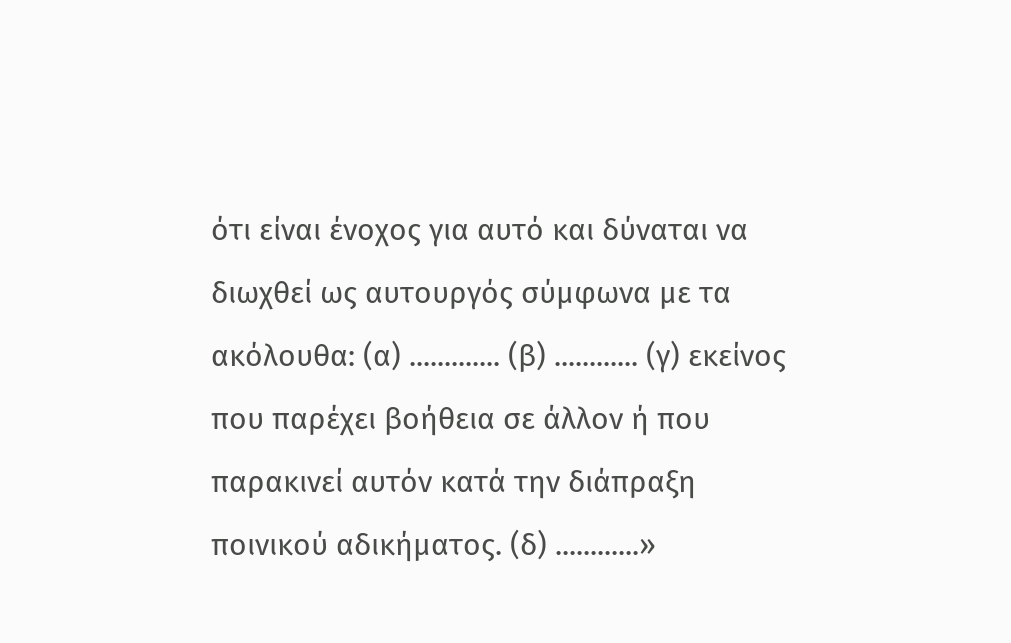ότι είναι ένοχος για αυτό και δύναται να διωχθεί ως αυτουργός σύμφωνα με τα ακόλουθα: (α) ............. (β) ............ (γ) εκείνος που παρέχει βοήθεια σε άλλον ή που παρακινεί αυτόν κατά την διάπραξη ποινικού αδικήματος. (δ) ............»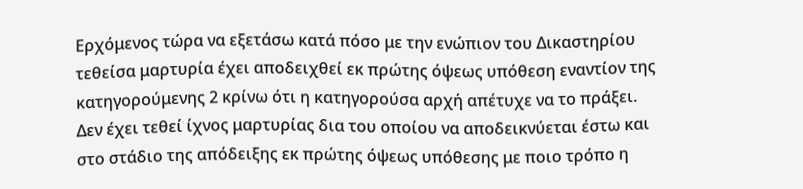Ερχόμενος τώρα να εξετάσω κατά πόσο με την ενώπιον του Δικαστηρίου τεθείσα μαρτυρία έχει αποδειχθεί εκ πρώτης όψεως υπόθεση εναντίον της κατηγορούμενης 2 κρίνω ότι η κατηγορούσα αρχή απέτυχε να το πράξει. Δεν έχει τεθεί ίχνος μαρτυρίας δια του οποίου να αποδεικνύεται έστω και στο στάδιο της απόδειξης εκ πρώτης όψεως υπόθεσης με ποιο τρόπο η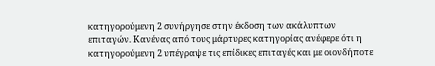κατηγορούμενη 2 συνήργησε στην έκδοση των ακάλυπτων επιταγών. Κανένας από τους μάρτυρες κατηγορίας ανέφερε ότι η κατηγορούμενη 2 υπέγραψε τις επίδικες επιταγές και με οιονδήποτε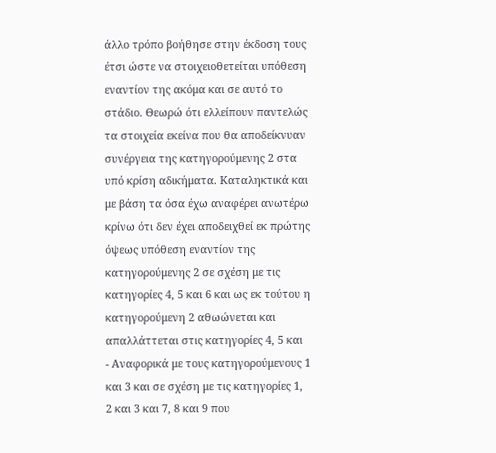άλλο τρόπο βοήθησε στην έκδοση τους έτσι ώστε να στοιχειοθετείται υπόθεση εναντίον της ακόμα και σε αυτό το στάδιο. Θεωρώ ότι ελλείπουν παντελώς τα στοιχεία εκείνα που θα αποδείκνυαν συνέργεια της κατηγορούμενης 2 στα υπό κρίση αδικήματα. Καταληκτικά και με βάση τα όσα έχω αναφέρει ανωτέρω κρίνω ότι δεν έχει αποδειχθεί εκ πρώτης όψεως υπόθεση εναντίον της κατηγορούμενης 2 σε σχέση με τις κατηγορίες 4, 5 και 6 και ως εκ τούτου η κατηγορούμενη 2 αθωώνεται και απαλλάττεται στις κατηγορίες 4, 5 και
- Αναφορικά με τους κατηγορούμενους 1 και 3 και σε σχέση με τις κατηγορίες 1, 2 και 3 και 7, 8 και 9 που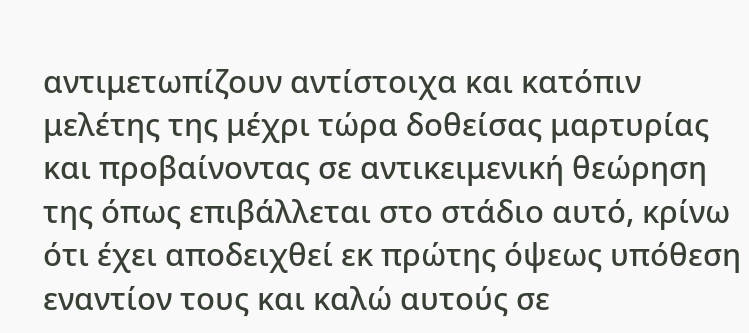αντιμετωπίζουν αντίστοιχα και κατόπιν μελέτης της μέχρι τώρα δοθείσας μαρτυρίας και προβαίνοντας σε αντικειμενική θεώρηση της όπως επιβάλλεται στο στάδιο αυτό, κρίνω ότι έχει αποδειχθεί εκ πρώτης όψεως υπόθεση εναντίον τους και καλώ αυτούς σε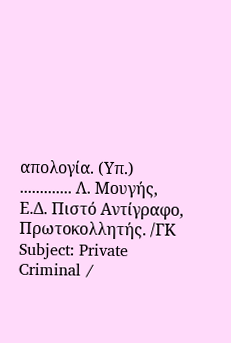απολογία. (Υπ.) ............. Λ. Μουγής, Ε.Δ. Πιστό Αντίγραφο, Πρωτοκολλητής. /ΓΚ Subject: Private Criminal /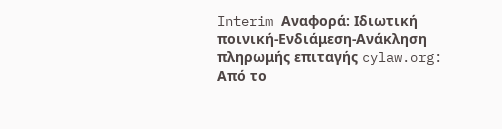Interim Αναφορά: Ιδιωτική ποινική-Ενδιάμεση-Ανάκληση πληρωμής επιταγής cylaw.org: Από το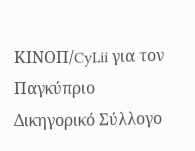ΚΙΝOΠ/CyLii για τον Παγκύπριο Δικηγορικό Σύλλογο